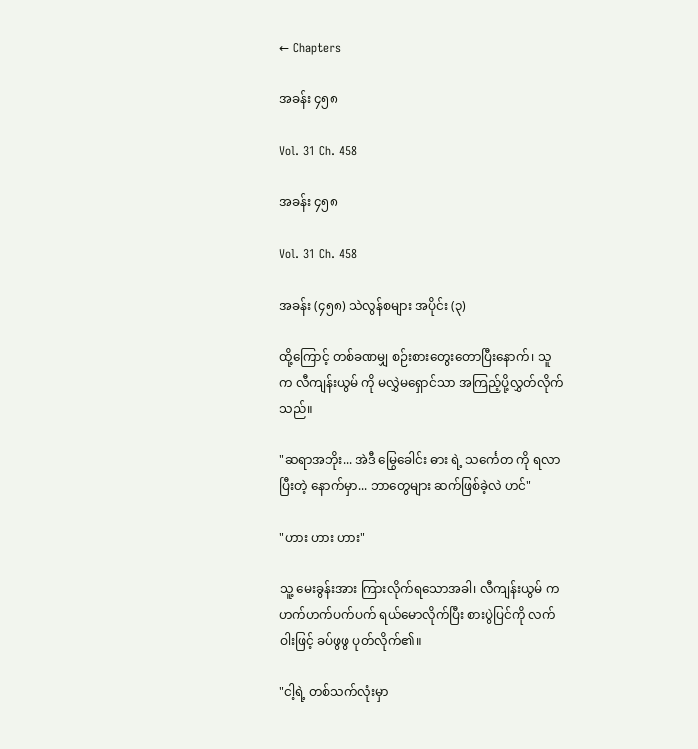← Chapters

အခန်း ၄၅၈

Vol. 31 Ch. 458

အခန်း ၄၅၈

Vol. 31 Ch. 458

အခန်း (၄၅၈) သဲလွန်စများ အပိုင်း (၃)

ထို့ကြောင့် တစ်ခဏမျှ စဉ်းစားတွေးတောပြီးနောက်၊ သူက လီကျန်းယွမ် ကို မလွှဲမရှောင်သာ အကြည့်ပို့လွှတ်လိုက်သည်။

"ဆရာအဘိုး... အဲဒီ မြွေခေါင်း ဓား ရဲ့ သင်္ကေတ ကို ရလာပြီးတဲ့ နောက်မှာ... ဘာတွေများ ဆက်ဖြစ်ခဲ့လဲ ဟင်"

"ဟား ဟား ဟား"

သူ့ မေးခွန်းအား ကြားလိုက်ရသောအခါ၊ လီကျန်းယွမ် က ဟက်ဟက်ပက်ပက် ရယ်မောလိုက်ပြီး စားပွဲပြင်ကို လက်ဝါးဖြင့် ခပ်ဖွဖွ ပုတ်လိုက်၏။

"ငါ့ရဲ့ တစ်သက်လုံးမှာ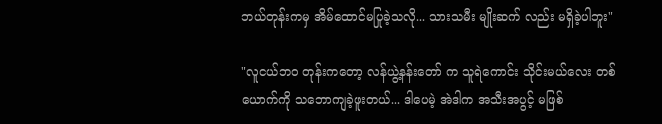ဘယ်တုန်းကမှ အိမ်ထောင်မပြုခဲ့သလို... သားသမီး မျိုးဆက် လည်း မရှိခဲ့ပါဘူး"

"လူငယ်ဘဝ တုန်းကတော့ လန်ယွဲ့နန်းတော် က သူရဲကောင်း သိုင်းမယ်လေး တစ်ယောက်ကို သဘောကျခဲ့ဖူးတယ်... ဒါပေမဲ့ အဲဒါက အသီးအပွင့် မဖြစ်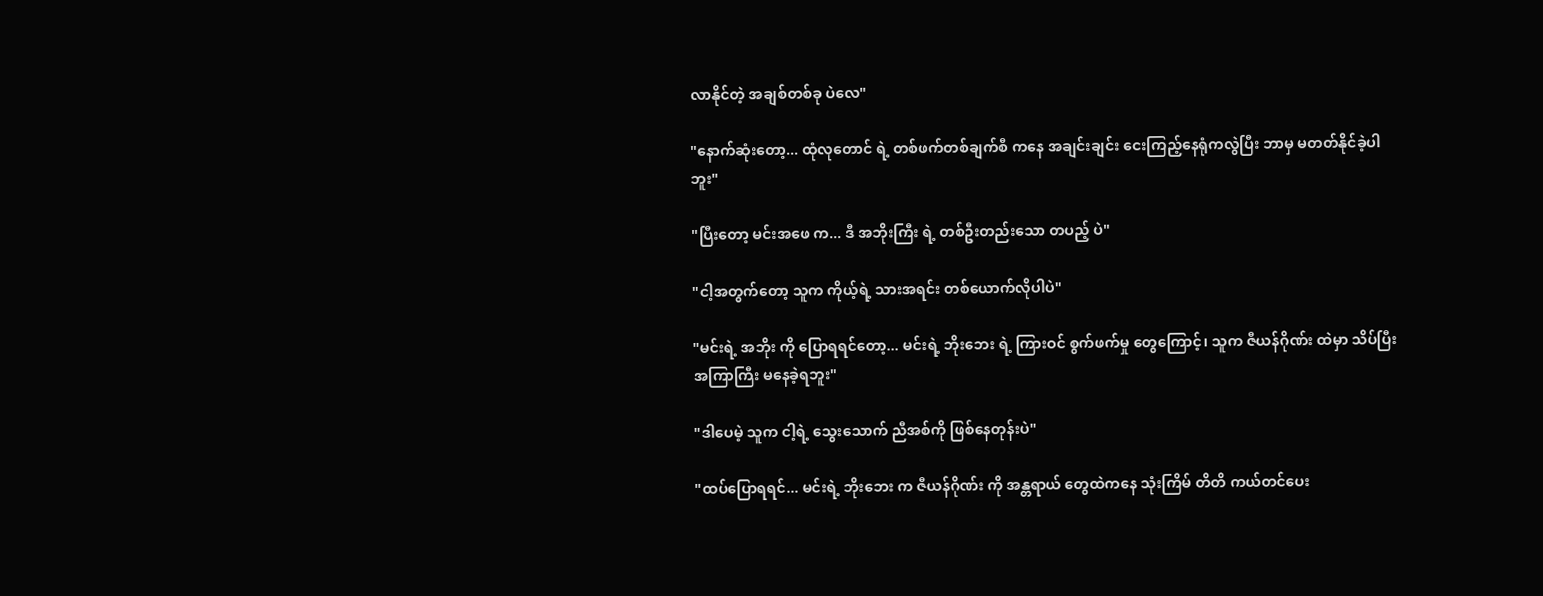လာနိုင်တဲ့ အချစ်တစ်ခု ပဲလေ"

"နောက်ဆုံးတော့... ထုံလုတောင် ရဲ့ တစ်ဖက်တစ်ချက်စီ ကနေ အချင်းချင်း ငေးကြည့်နေရုံကလွဲပြီး ဘာမှ မတတ်နိုင်ခဲ့ပါဘူး"

"ပြီးတော့ မင်းအဖေ က... ဒီ အဘိုးကြီး ရဲ့ တစ်ဦးတည်းသော တပည့် ပဲ"

"ငါ့အတွက်တော့ သူက ကိုယ့်ရဲ့ သားအရင်း တစ်ယောက်လိုပါပဲ"

"မင်းရဲ့ အဘိုး ကို ပြောရရင်တော့... မင်းရဲ့ ဘိုးဘေး ရဲ့ ကြားဝင် စွက်ဖက်မှု တွေကြောင့်၊ သူက ဇီယန်ဂိုဏ်း ထဲမှာ သိပ်ပြီး အကြာကြီး မနေခဲ့ရဘူး"

"ဒါပေမဲ့ သူက ငါ့ရဲ့ သွေးသောက် ညီအစ်ကို ဖြစ်နေတုန်းပဲ"

"ထပ်ပြောရရင်... မင်းရဲ့ ဘိုးဘေး က ဇီယန်ဂိုဏ်း ကို အန္တရာယ် တွေထဲကနေ သုံးကြိမ် တိတိ ကယ်တင်ပေး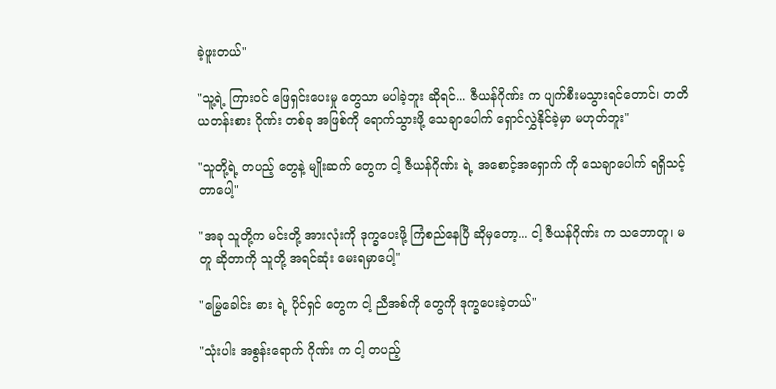ခဲ့ဖူးတယ်"

"သူ့ရဲ့ ကြားဝင် ဖြေရှင်းပေးမှု တွေသာ မပါခဲ့ဘူး ဆိုရင်... ဇီယန်ဂိုဏ်း က ပျက်စီးမသွားရင်တောင်၊ တတိယတန်းစား ဂိုဏ်း တစ်ခု အဖြစ်ကို ရောက်သွားဖို့ သေချာပေါက် ရှောင်လွှဲနိုင်ခဲ့မှာ မဟုတ်ဘူး"

"သူတို့ရဲ့ တပည့် တွေနဲ့ မျိုးဆက် တွေက ငါ့ ဇီယန်ဂိုဏ်း ရဲ့ အစောင့်အရှောက် ကို သေချာပေါက် ရရှိသင့်တာပေါ့"

"အခု သူတို့က မင်းတို့ အားလုံးကို ဒုက္ခပေးဖို့ ကြံစည်နေပြီ ဆိုမှတော့... ငါ့ ဇီယန်ဂိုဏ်း က သဘောတူ၊ မတူ ဆိုတာကို သူတို့ အရင်ဆုံး မေးရမှာပေါ့"

"မြွေခေါင်း ဓား ရဲ့ ပိုင်ရှင် တွေက ငါ့ ညီအစ်ကို တွေကို ဒုက္ခပေးခဲ့တယ်"

"သုံးပါး အစွန်းရောက် ဂိုဏ်း က ငါ့ တပည့်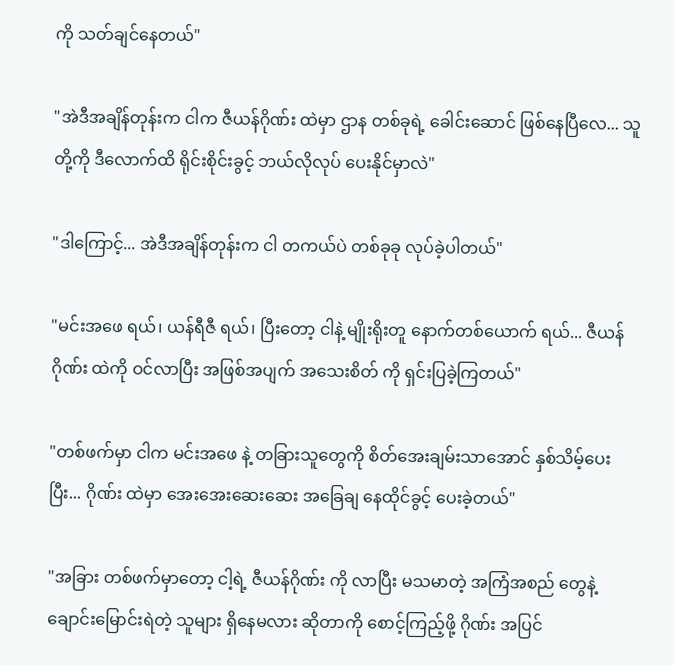ကို သတ်ချင်နေတယ်"

"အဲဒီအချိန်တုန်းက ငါက ဇီယန်ဂိုဏ်း ထဲမှာ ဌာန တစ်ခုရဲ့ ခေါင်းဆောင် ဖြစ်နေပြီလေ... သူတို့ကို ဒီလောက်ထိ ရိုင်းစိုင်းခွင့် ဘယ်လိုလုပ် ပေးနိုင်မှာလဲ"

"ဒါကြောင့်... အဲဒီအချိန်တုန်းက ငါ တကယ်ပဲ တစ်ခုခု လုပ်ခဲ့ပါတယ်"

"မင်းအဖေ ရယ်၊ ယန်ရီဇီ ရယ်၊ ပြီးတော့ ငါနဲ့ မျိုးရိုးတူ နောက်တစ်ယောက် ရယ်... ဇီယန်ဂိုဏ်း ထဲကို ဝင်လာပြီး အဖြစ်အပျက် အသေးစိတ် ကို ရှင်းပြခဲ့ကြတယ်"

"တစ်ဖက်မှာ ငါက မင်းအဖေ နဲ့ တခြားသူတွေကို စိတ်အေးချမ်းသာအောင် နှစ်သိမ့်ပေးပြီး... ဂိုဏ်း ထဲမှာ အေးအေးဆေးဆေး အခြေချ နေထိုင်ခွင့် ပေးခဲ့တယ်"

"အခြား တစ်ဖက်မှာတော့ ငါ့ရဲ့ ဇီယန်ဂိုဏ်း ကို လာပြီး မသမာတဲ့ အကြံအစည် တွေနဲ့ ချောင်းမြောင်းရဲတဲ့ သူများ ရှိနေမလား ဆိုတာကို စောင့်ကြည့်ဖို့ ဂိုဏ်း အပြင်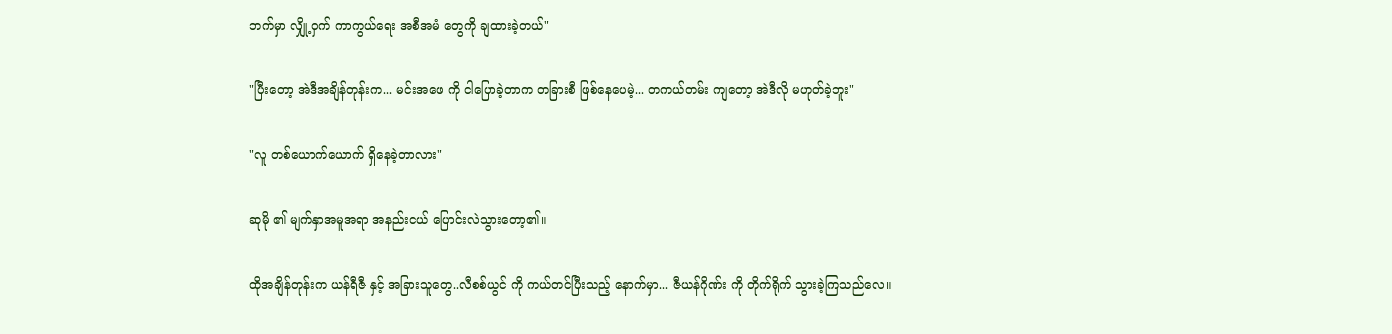ဘက်မှာ လျှို့ဝှက် ကာကွယ်ရေး အစီအမံ တွေကို ချထားခဲ့တယ်"

"ပြီးတော့ အဲဒီအချိန်တုန်းက... မင်းအဖေ ကို ငါပြောခဲ့တာက တခြားစီ ဖြစ်နေပေမဲ့... တကယ်တမ်း ကျတော့ အဲဒီလို မဟုတ်ခဲ့ဘူး"

"လူ တစ်ယောက်ယောက် ရှိနေခဲ့တာလား"

ဆုမို ၏ မျက်နှာအမူအရာ အနည်းငယ် ပြောင်းလဲသွားတော့၏။

ထိုအချိန်တုန်းက ယန်ရီဇီ နှင့် အခြားသူတွေ..လီစစ်ယွင် ကို ကယ်တင်ပြီးသည့် နောက်မှာ... ဇီယန်ဂိုဏ်း ကို တိုက်ရိုက် သွားခဲ့ကြသည်လေ။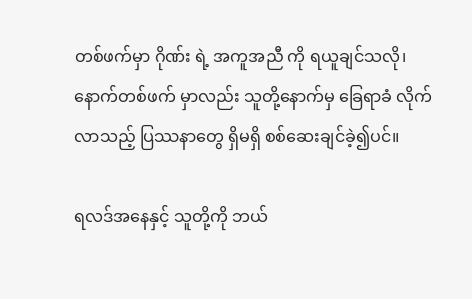တစ်ဖက်မှာ ဂိုဏ်း ရဲ့ အကူအညီ ကို ရယူချင်သလို၊ နောက်တစ်ဖက် မှာလည်း သူတို့နောက်မှ ခြေရာခံ လိုက်လာသည့် ပြဿနာတွေ ရှိမရှိ စစ်ဆေးချင်ခဲ့၍ပင်။

ရလဒ်အနေနှင့် သူတို့ကို ဘယ်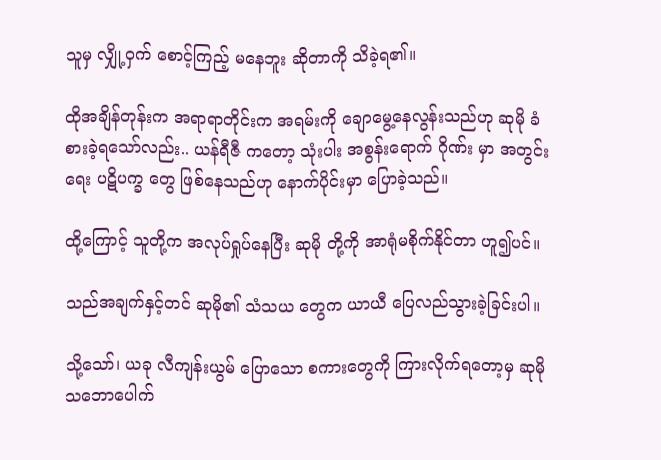သူမှ လျှို့ဝှက် စောင့်ကြည့် မနေဘူး ဆိုတာကို သိခဲ့ရ၏။

ထိုအချိန်တုန်းက အရာရာတိုင်းက အရမ်းကို ချောမွေ့နေလွန်းသည်ဟု ဆုမို ခံစားခဲ့ရသော်လည်း.. ယန်ရီဇီ ကတော့ သုံးပါး အစွန်းရောက် ဂိုဏ်း မှာ အတွင်းရေး ပဋိပက္ခ တွေ ဖြစ်နေသည်ဟု နောက်ပိုင်းမှာ ပြောခဲ့သည်။

ထို့ကြောင့် သူတို့က အလုပ်ရှုပ်နေပြီး ဆုမို တို့ကို အာရုံမစိုက်နိုင်တာ ဟူ၍ပင်။

သည်အချက်နှင့်တင် ဆုမို၏ သံသယ တွေက ယာယီ ပြေလည်သွားခဲ့ခြင်းပါ။

သို့သော်၊ ယခု လီကျန်းယွမ် ပြောသော စကားတွေကို ကြားလိုက်ရတော့မှ ဆုမို သဘောပေါက်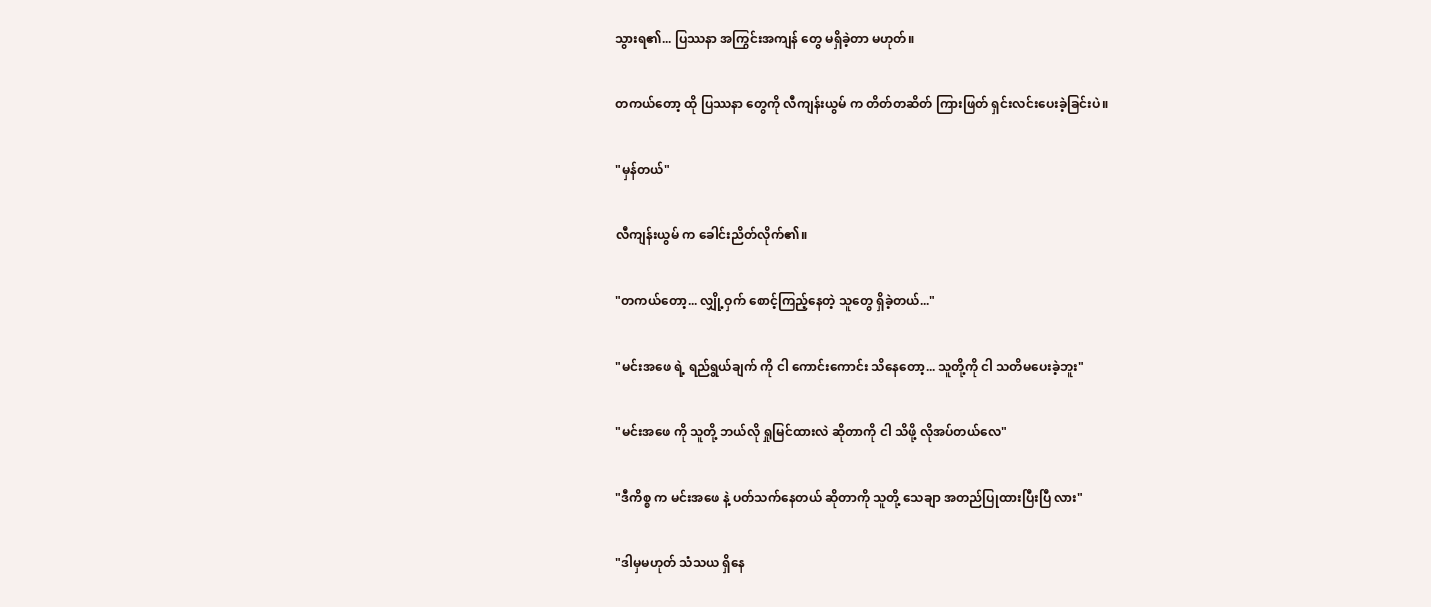သွားရ၏... ပြဿနာ အကြွင်းအကျန် တွေ မရှိခဲ့တာ မဟုတ်။

တကယ်တော့ ထို ပြဿနာ တွေကို လီကျန်းယွမ် က တိတ်တဆိတ် ကြားဖြတ် ရှင်းလင်းပေးခဲ့ခြင်းပဲ။

"မှန်တယ်"

လီကျန်းယွမ် က ခေါင်းညိတ်လိုက်၏။

"တကယ်တော့... လျှို့ဝှက် စောင့်ကြည့်နေတဲ့ သူတွေ ရှိခဲ့တယ်..."

"မင်းအဖေ ရဲ့ ရည်ရွယ်ချက် ကို ငါ ကောင်းကောင်း သိနေတော့... သူတို့ကို ငါ သတိမပေးခဲ့ဘူး"

"မင်းအဖေ ကို သူတို့ ဘယ်လို ရှုမြင်ထားလဲ ဆိုတာကို ငါ သိဖို့ လိုအပ်တယ်လေ"

"ဒီကိစ္စ က မင်းအဖေ နဲ့ ပတ်သက်နေတယ် ဆိုတာကို သူတို့ သေချာ အတည်ပြုထားပြီးပြီ လား"

"ဒါမှမဟုတ် သံသယ ရှိနေ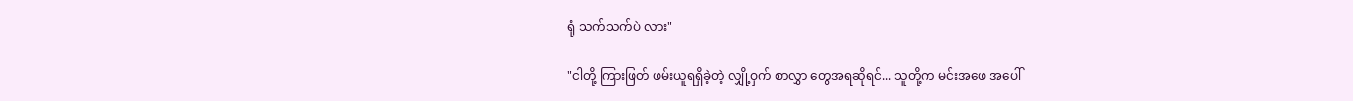ရုံ သက်သက်ပဲ လား"

"ငါတို့ ကြားဖြတ် ဖမ်းယူရရှိခဲ့တဲ့ လျှို့ဝှက် စာလွှာ တွေအရဆိုရင်... သူတို့က မင်းအဖေ အပေါ်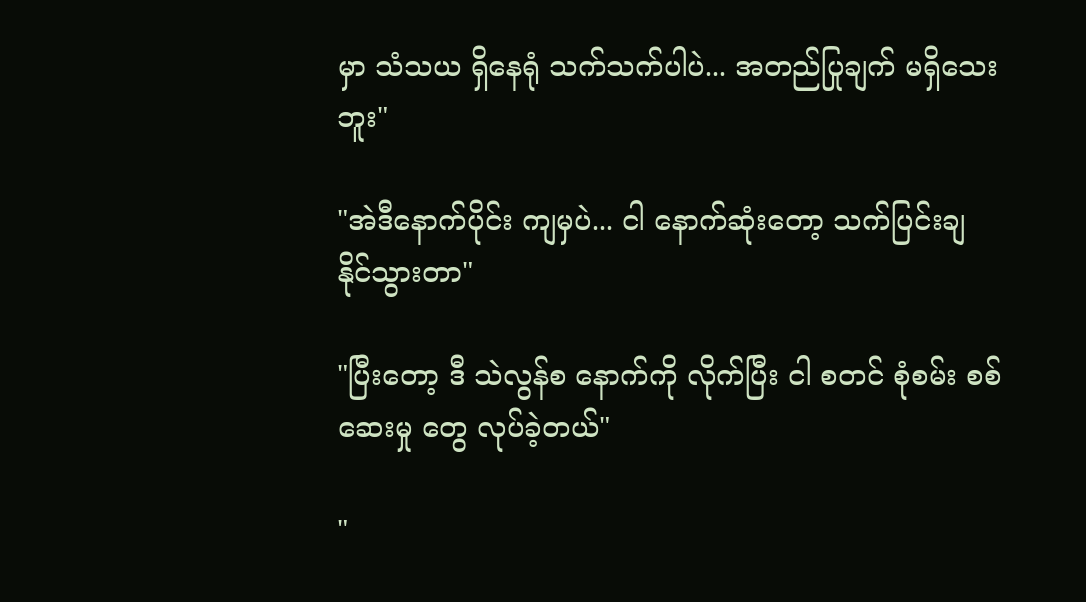မှာ သံသယ ရှိနေရုံ သက်သက်ပါပဲ... အတည်ပြုချက် မရှိသေးဘူး"

"အဲဒီနောက်ပိုင်း ကျမှပဲ... ငါ နောက်ဆုံးတော့ သက်ပြင်းချ နိုင်သွားတာ"

"ပြီးတော့ ဒီ သဲလွန်စ နောက်ကို လိုက်ပြီး ငါ စတင် စုံစမ်း စစ်ဆေးမှု တွေ လုပ်ခဲ့တယ်"

"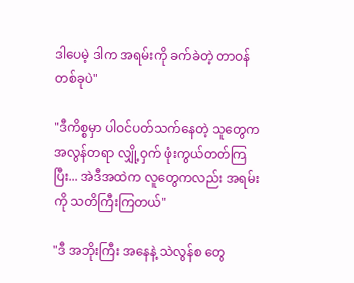ဒါပေမဲ့ ဒါက အရမ်းကို ခက်ခဲတဲ့ တာဝန် တစ်ခုပဲ"

"ဒီကိစ္စမှာ ပါဝင်ပတ်သက်နေတဲ့ သူတွေက အလွန်တရာ လျှို့ဝှက် ဖုံးကွယ်တတ်ကြပြီး... အဲဒီအထဲက လူတွေကလည်း အရမ်းကို သတိကြီးကြတယ်"

"ဒီ အဘိုးကြီး အနေနဲ့ သဲလွန်စ တွေ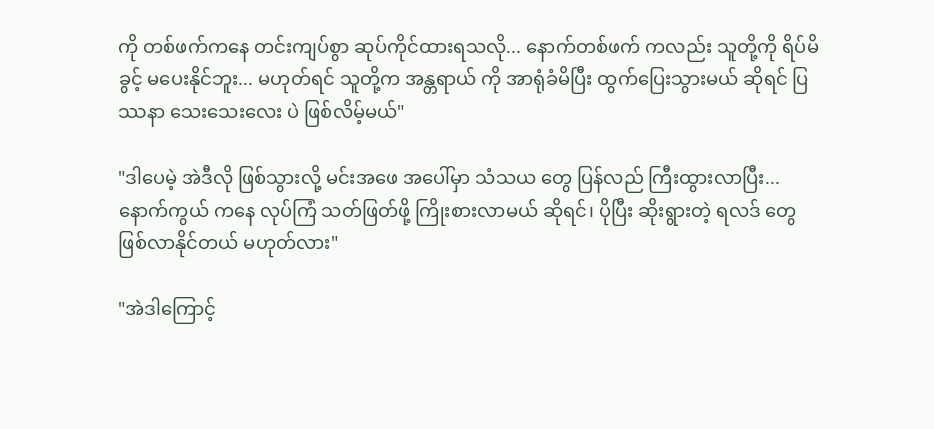ကို တစ်ဖက်ကနေ တင်းကျပ်စွာ ဆုပ်ကိုင်ထားရသလို... နောက်တစ်ဖက် ကလည်း သူတို့ကို ရိပ်မိခွင့် မပေးနိုင်ဘူး... မဟုတ်ရင် သူတို့က အန္တရာယ် ကို အာရုံခံမိပြီး ထွက်ပြေးသွားမယ် ဆိုရင် ပြဿနာ သေးသေးလေး ပဲ ဖြစ်လိမ့်မယ်"

"ဒါပေမဲ့ အဲဒီလို ဖြစ်သွားလို့ မင်းအဖေ အပေါ်မှာ သံသယ တွေ ပြန်လည် ကြီးထွားလာပြီး... နောက်ကွယ် ကနေ လုပ်ကြံ သတ်ဖြတ်ဖို့ ကြိုးစားလာမယ် ဆိုရင်၊ ပိုပြီး ဆိုးရွားတဲ့ ရလဒ် တွေ ဖြစ်လာနိုင်တယ် မဟုတ်လား"

"အဲဒါကြောင့်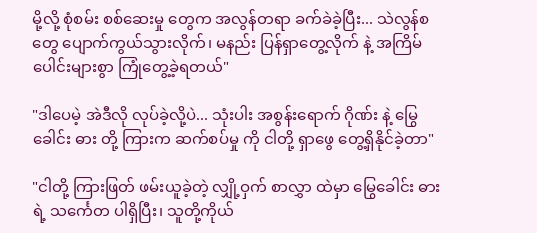မို့လို့ စုံစမ်း စစ်ဆေးမှု တွေက အလွန်တရာ ခက်ခဲခဲ့ပြီး... သဲလွန်စ တွေ ပျောက်ကွယ်သွားလိုက်၊ မနည်း ပြန်ရှာတွေ့လိုက် နဲ့ အကြိမ်ပေါင်းများစွာ ကြုံတွေ့ခဲ့ရတယ်"

"ဒါပေမဲ့ အဲဒီလို လုပ်ခဲ့လို့ပဲ... သုံးပါး အစွန်းရောက် ဂိုဏ်း နဲ့ မြွေခေါင်း ဓား တို့ ကြားက ဆက်စပ်မှု ကို ငါတို့ ရှာဖွေ တွေ့ရှိနိုင်ခဲ့တာ"

"ငါတို့ ကြားဖြတ် ဖမ်းယူခဲ့တဲ့ လျှို့ဝှက် စာလွှာ ထဲမှာ မြွေခေါင်း ဓား ရဲ့ သင်္ကေတ ပါရှိပြီး၊ သူတို့ကိုယ်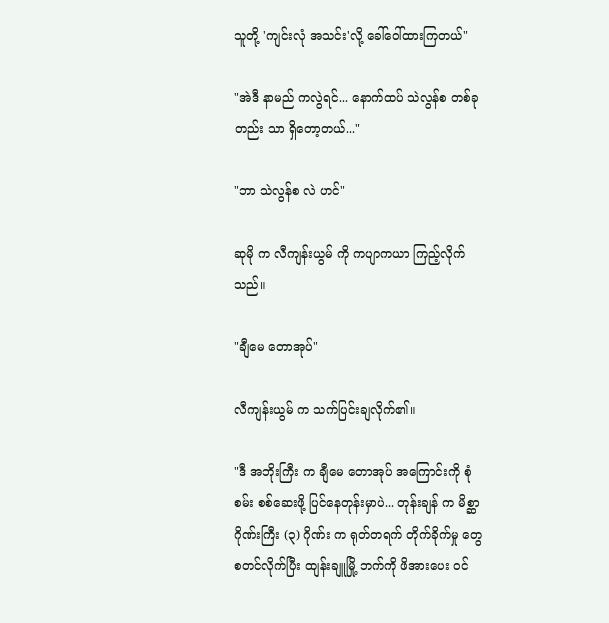သူတို့ 'ကျင်းလုံ အသင်း'လို့ ခေါ်ဝေါ်ထားကြတယ်"

"အဲဒီ နာမည် ကလွဲရင်... နောက်ထပ် သဲလွန်စ တစ်ခုတည်း သာ ရှိတော့တယ်..."

"ဘာ သဲလွန်စ လဲ ဟင်"

ဆုမို က လီကျန်းယွမ် ကို ကပျာကယာ ကြည့်လိုက်သည်။

"ချီမေ တောအုပ်"

လီကျန်းယွမ် က သက်ပြင်းချလိုက်၏။

"ဒီ အဘိုးကြီး က ချီမေ တောအုပ် အကြောင်းကို စုံစမ်း စစ်ဆေးဖို့ ပြင်နေတုန်းမှာပဲ... တုန်းချန် က မိစ္ဆာ ဂိုဏ်းကြီး (၃) ဂိုဏ်း က ရုတ်တရက် တိုက်ခိုက်မှု တွေ စတင်လိုက်ပြီး ထျန်းချူမြို့ ဘက်ကို ဖိအားပေး ဝင်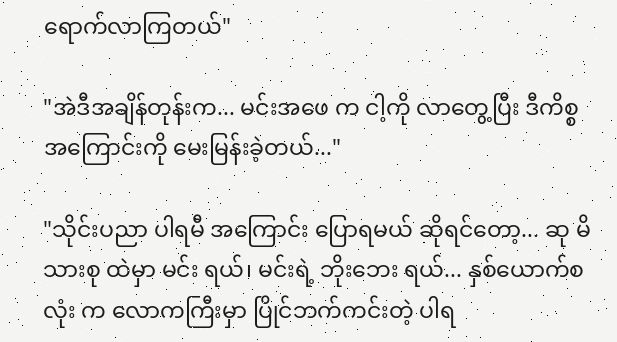ရောက်လာကြတယ်"

"အဲဒီအချိန်တုန်းက... မင်းအဖေ က ငါ့ကို လာတွေ့ပြီး ဒီကိစ္စ အကြောင်းကို မေးမြန်းခဲ့တယ်..."

"သိုင်းပညာ ပါရမီ အကြောင်း ပြောရမယ် ဆိုရင်တော့... ဆု မိသားစု ထဲမှာ မင်း ရယ်၊ မင်းရဲ့ ဘိုးဘေး ရယ်... နှစ်ယောက်စလုံး က လောကကြီးမှာ ပြိုင်ဘက်ကင်းတဲ့ ပါရ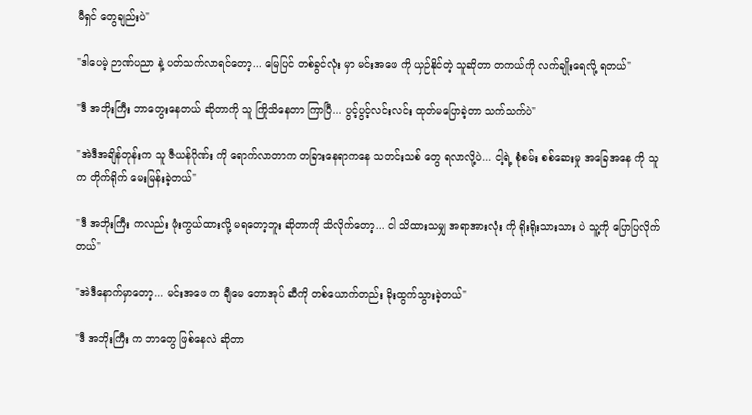မီရှင် တွေချည်းပဲ"

"ဒါပေမဲ့ ဉာဏ်ပညာ နဲ့ ပတ်သက်လာရင်တော့... မြေပြင် တစ်ခွင်လုံး မှာ မင်းအဖေ ကို ယှဉ်နိုင်တဲ့ သူဆိုတာ တကယ်ကို လက်ချိုးရေလို့ ရတယ်"

"ဒီ အဘိုးကြီး ဘာတွေးနေတယ် ဆိုတာကို သူ ကြိုသိနေတာ ကြာပြီ... ပွင့်ပွင့်လင်းလင်း ထုတ်မပြောခဲ့တာ သက်သက်ပဲ"

"အဲဒီအချိန်တုန်းက သူ ဇီယန်ဂိုဏ်း ကို ရောက်လာတာက တခြားနေရာကနေ သတင်းသစ် တွေ ရလာလို့ပဲ... ငါ့ရဲ့ စုံစမ်း စစ်ဆေးမှု အခြေအနေ ကို သူက တိုက်ရိုက် မေးမြန်းခဲ့တယ်"

"ဒီ အဘိုးကြီး ကလည်း ဖုံးကွယ်ထားလို့ မရတော့ဘူး ဆိုတာကို သိလိုက်တော့... ငါ သိထားသမျှ အရာအားလုံး ကို ရိုးရိုးသားသား ပဲ သူ့ကို ပြောပြလိုက်တယ်"

"အဲဒီနောက်မှာတော့... မင်းအဖေ က ချီမေ တောအုပ် ဆီကို တစ်ယောက်တည်း ခိုးထွက်သွားခဲ့တယ်"

"ဒီ အဘိုးကြီး က ဘာတွေ ဖြစ်နေလဲ ဆိုတာ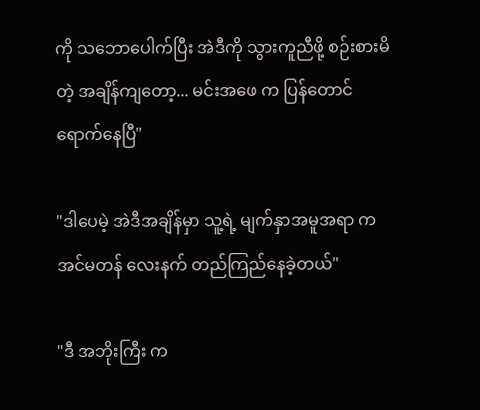ကို သဘောပေါက်ပြီး အဲဒီကို သွားကူညီဖို့ စဉ်းစားမိတဲ့ အချိန်ကျတော့... မင်းအဖေ က ပြန်တောင် ရောက်နေပြီ"

"ဒါပေမဲ့ အဲဒီအချိန်မှာ သူ့ရဲ့ မျက်နှာအမူအရာ က အင်မတန် လေးနက် တည်ကြည်နေခဲ့တယ်"

"ဒီ အဘိုးကြီး က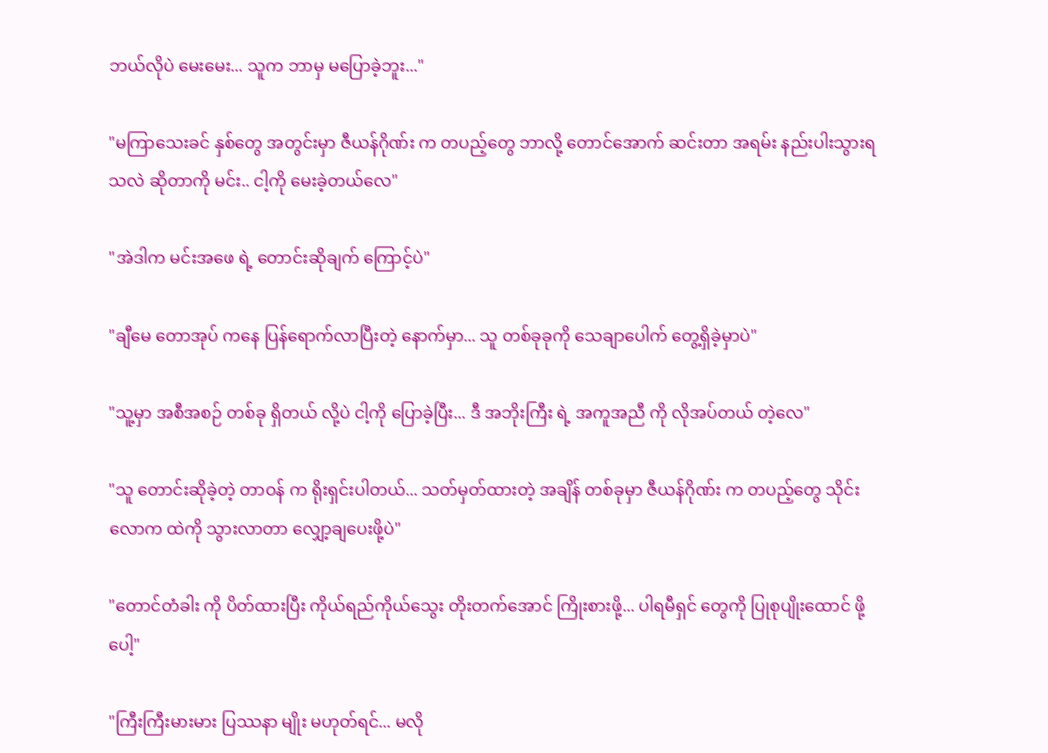ဘယ်လိုပဲ မေးမေး... သူက ဘာမှ မပြောခဲ့ဘူး..."

"မကြာသေးခင် နှစ်တွေ အတွင်းမှာ ဇီယန်ဂိုဏ်း က တပည့်တွေ ဘာလို့ တောင်အောက် ဆင်းတာ အရမ်း နည်းပါးသွားရသလဲ ဆိုတာကို မင်း.. ငါ့ကို မေးခဲ့တယ်လေ"

"အဲဒါက မင်းအဖေ ရဲ့ တောင်းဆိုချက် ကြောင့်ပဲ"

"ချီမေ တောအုပ် ကနေ ပြန်ရောက်လာပြီးတဲ့ နောက်မှာ... သူ တစ်ခုခုကို သေချာပေါက် တွေ့ရှိခဲ့မှာပဲ"

"သူ့မှာ အစီအစဉ် တစ်ခု ရှိတယ် လို့ပဲ ငါ့ကို ပြောခဲ့ပြီး... ဒီ အဘိုးကြီး ရဲ့ အကူအညီ ကို လိုအပ်တယ် တဲ့လေ"

"သူ တောင်းဆိုခဲ့တဲ့ တာဝန် က ရိုးရှင်းပါတယ်... သတ်မှတ်ထားတဲ့ အချိန် တစ်ခုမှာ ဇီယန်ဂိုဏ်း က တပည့်တွေ သိုင်းလောက ထဲကို သွားလာတာ လျှော့ချပေးဖို့ပဲ"

"တောင်တံခါး ကို ပိတ်ထားပြီး ကိုယ်ရည်ကိုယ်သွေး တိုးတက်အောင် ကြိုးစားဖို့... ပါရမီရှင် တွေကို ပြုစုပျိုးထောင် ဖို့ပေါ့"

"ကြီးကြီးမားမား ပြဿနာ မျိုး မဟုတ်ရင်... မလို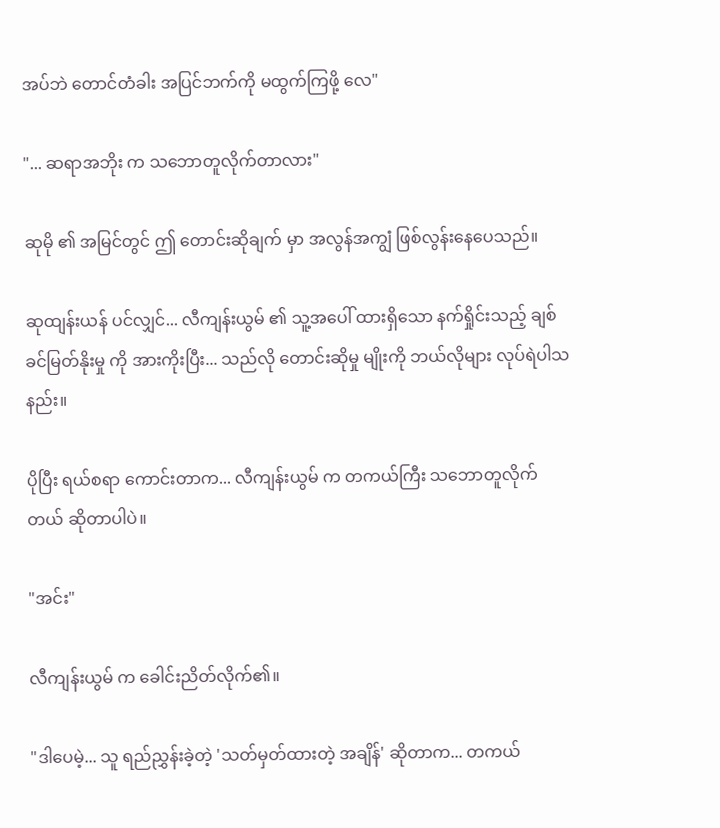အပ်ဘဲ တောင်တံခါး အပြင်ဘက်ကို မထွက်ကြဖို့ လေ"

"... ဆရာအဘိုး က သဘောတူလိုက်တာလား"

ဆုမို ၏ အမြင်တွင် ဤ တောင်းဆိုချက် မှာ အလွန်အကျွံ ဖြစ်လွန်းနေပေသည်။

ဆုထျန်းယန် ပင်လျှင်... လီကျန်းယွမ် ၏ သူ့အပေါ် ထားရှိသော နက်ရှိုင်းသည့် ချစ်ခင်မြတ်နိုးမှု ကို အားကိုးပြီး... သည်လို တောင်းဆိုမှု မျိုးကို ဘယ်လိုများ လုပ်ရဲပါသနည်း။

ပိုပြီး ရယ်စရာ ကောင်းတာက... လီကျန်းယွမ် က တကယ်ကြီး သဘောတူလိုက်တယ် ဆိုတာပါပဲ။

"အင်း"

လီကျန်းယွမ် က ခေါင်းညိတ်လိုက်၏။

"ဒါပေမဲ့... သူ ရည်ညွှန်းခဲ့တဲ့ 'သတ်မှတ်ထားတဲ့ အချိန်' ဆိုတာက... တကယ်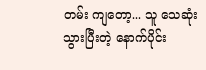တမ်း ကျတော့... သူ သေဆုံးသွားပြီးတဲ့ နောက်ပိုင်း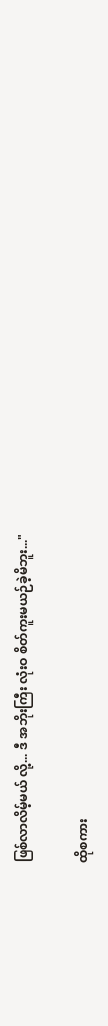ဖြစ်လာလိမ့်မယ် လို့... ဒီ အဘိုးကြီး လုံးဝ စိတ်ကူးမယဉ်ခဲ့မိဘူး..."

ထိုစကား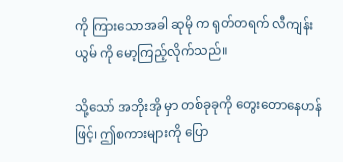ကို ကြားသောအခါ ဆုမို က ရုတ်တရက် လီကျန်းယွမ် ကို မော့ကြည့်လိုက်သည်။

သို့သော် အဘိုးအို မှာ တစ်ခုခုကို တွေးတောနေဟန်ဖြင့်၊ ဤစကားများကို ပြော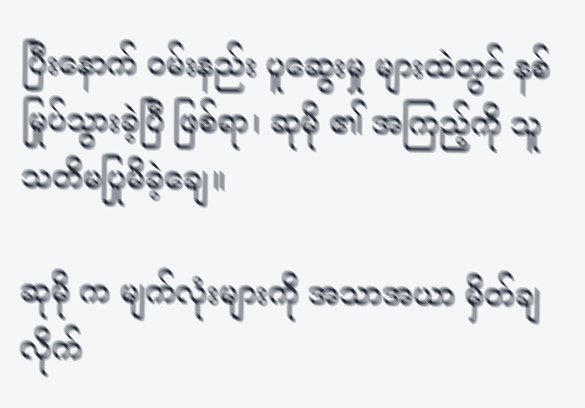ပြီးနောက် ဝမ်းနည်း ပူဆွေးမှု များထဲတွင် နစ်မြုပ်သွားခဲ့ပြီ ဖြစ်ရာ၊ ဆုမို ၏ အကြည့်ကို သူ သတိမပြုမိခဲ့ချေ။

ဆုမို က မျက်လုံးများကို အသာအယာ မှိတ်ချလိုက်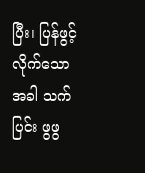ပြီး၊ ပြန်ဖွင့်လိုက်သောအခါ သက်ပြင်း ဖွဖွ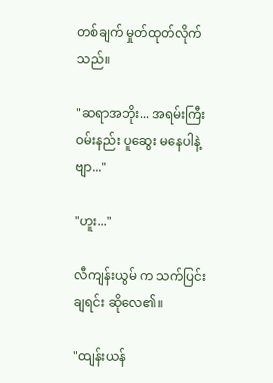တစ်ချက် မှုတ်ထုတ်လိုက်သည်။

"ဆရာအဘိုး... အရမ်းကြီး ဝမ်းနည်း ပူဆွေး မနေပါနဲ့ဗျာ..."

"ဟူး..."

လီကျန်းယွမ် က သက်ပြင်းချရင်း ဆိုလေ၏။

"ထျန်းယန်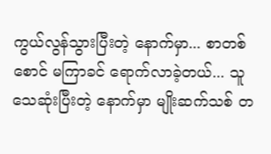ကွယ်လွန်သွားပြီးတဲ့ နောက်မှာ... စာတစ်စောင် မကြာခင် ရောက်လာခဲ့တယ်... သူ သေဆုံးပြီးတဲ့ နောက်မှာ မျိုးဆက်သစ် တ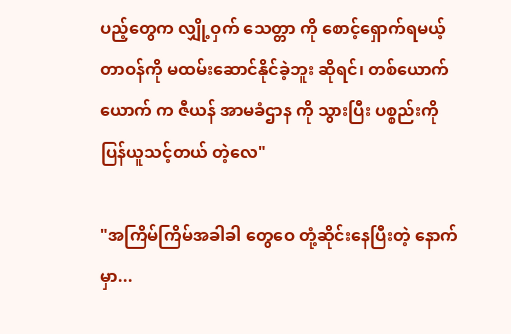ပည့်တွေက လျှို့ဝှက် သေတ္တာ ကို စောင့်ရှောက်ရမယ့် တာဝန်ကို မထမ်းဆောင်နိုင်ခဲ့ဘူး ဆိုရင်၊ တစ်ယောက်ယောက် က ဇီယန် အာမခံဌာန ကို သွားပြီး ပစ္စည်းကို ပြန်ယူသင့်တယ် တဲ့လေ"

"အကြိမ်ကြိမ်အခါခါ တွေဝေ တုံ့ဆိုင်းနေပြီးတဲ့ နောက်မှာ...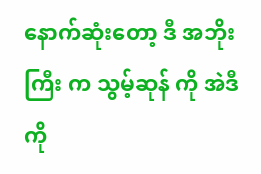နောက်ဆုံးတော့ ဒီ အဘိုးကြီး က သွမ့်ဆုန် ကို အဲဒီကို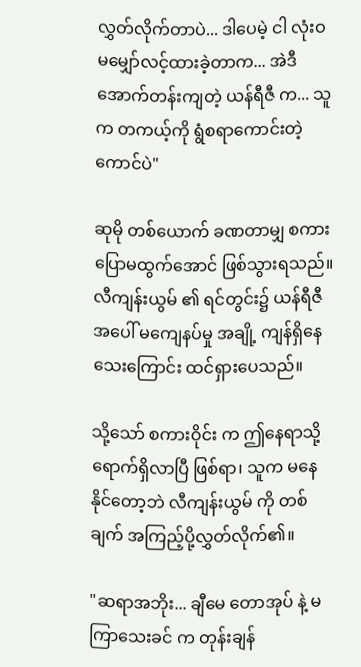လွှတ်လိုက်တာပဲ... ဒါပေမဲ့ ငါ လုံးဝ မမျှော်လင့်ထားခဲ့တာက... အဲဒီ အောက်တန်းကျတဲ့ ယန်ရီဇီ က... သူက တကယ့်ကို ရွံစရာကောင်းတဲ့ ကောင်ပဲ"

ဆုမို တစ်ယောက် ခဏတာမျှ စကားပြောမထွက်အောင် ဖြစ်သွားရသည်။ လီကျန်းယွမ် ၏ ရင်တွင်း၌ ယန်ရီဇီ အပေါ် မကျေနပ်မှု အချို့ ကျန်ရှိနေသေးကြောင်း ထင်ရှားပေသည်။

သို့သော် စကားဝိုင်း က ဤနေရာသို့ ရောက်ရှိလာပြီ ဖြစ်ရာ၊ သူက မနေနိုင်တော့ဘဲ လီကျန်းယွမ် ကို တစ်ချက် အကြည့်ပို့လွှတ်လိုက်၏။

"ဆရာအဘိုး... ချီမေ တောအုပ် နဲ့ မကြာသေးခင် က တုန်းချန်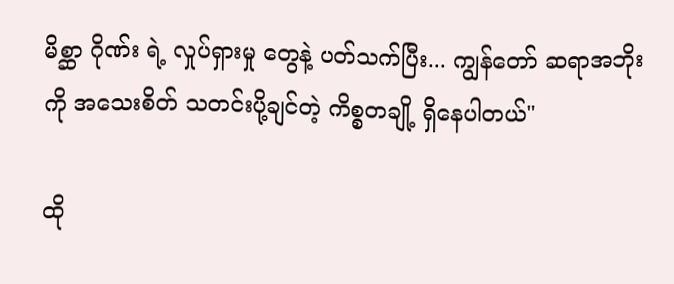မိစ္ဆာ ဂိုဏ်း ရဲ့ လှုပ်ရှားမှု တွေနဲ့ ပတ်သက်ပြီး... ကျွန်တော် ဆရာအဘိုး ကို အသေးစိတ် သတင်းပို့ချင်တဲ့ ကိစ္စတချို့ ရှိနေပါတယ်"

ထို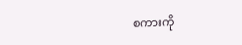စကားကို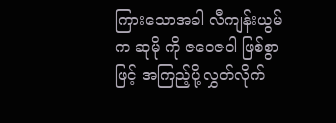ကြားသောအခါ လီကျန်းယွမ် က ဆုမို ကို ဇဝေဇဝါ ဖြစ်စွာဖြင့် အကြည့်ပို့လွှတ်လိုက်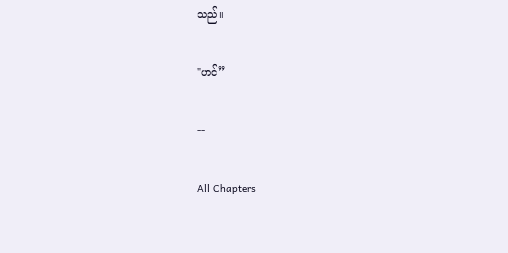သည်။

"ဟင်”

--

All Chapters